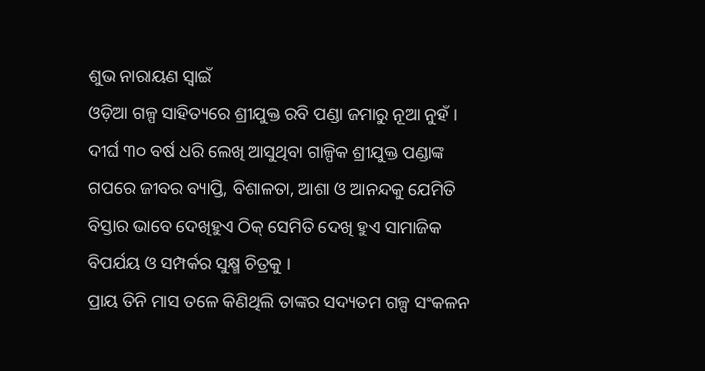ଶୁଭ ନାରାୟଣ ସ୍ଵାଇଁ
ଓଡ଼ିଆ ଗଳ୍ପ ସାହିତ୍ୟରେ ଶ୍ରୀଯୁକ୍ତ ରବି ପଣ୍ଡା ଜମାରୁ ନୂଆ ନୁହଁ । ଦୀର୍ଘ ୩୦ ବର୍ଷ ଧରି ଲେଖି ଆସୁଥିବା ଗାଳ୍ପିକ ଶ୍ରୀଯୁକ୍ତ ପଣ୍ଡାଙ୍କ ଗପରେ ଜୀବର ବ୍ୟାପ୍ତି, ବିଶାଳତା, ଆଶା ଓ ଆନନ୍ଦକୁ ଯେମିତି ବିସ୍ତାର ଭାବେ ଦେଖିହୁଏ ଠିକ୍ ସେମିତି ଦେଖି ହୁଏ ସାମାଜିକ ବିପର୍ଯୟ ଓ ସମ୍ପର୍କର ସୁକ୍ଷ୍ମ ଚିତ୍ରକୁ ।
ପ୍ରାୟ ତିନି ମାସ ତଳେ କିଣିଥିଲି ତାଙ୍କର ସଦ୍ୟତମ ଗଳ୍ପ ସଂକଳନ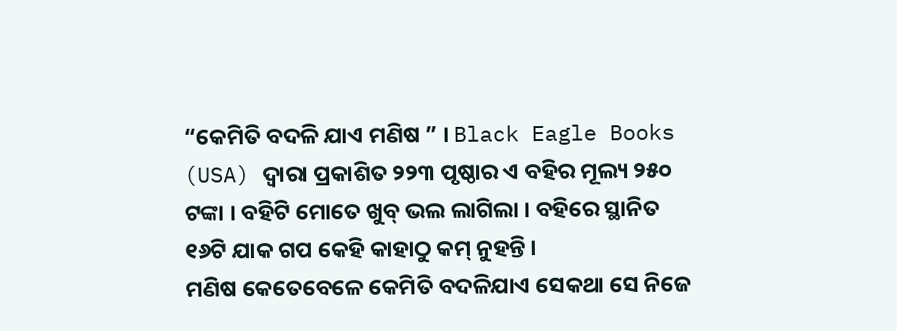“କେମିତି ବଦଳି ଯାଏ ମଣିଷ ” । Black Eagle Books (USA) ଦ୍ଵାରା ପ୍ରକାଶିତ ୨୨୩ ପୃଷ୍ଠାର ଏ ବହିର ମୂଲ୍ୟ ୨୫୦ ଟଙ୍କା । ବହିଟି ମୋତେ ଖୁବ୍ ଭଲ ଲାଗିଲା । ବହିରେ ସ୍ଥାନିତ ୧୬ଟି ଯାକ ଗପ କେହି କାହାଠୁ କମ୍ ନୁହନ୍ତି ।
ମଣିଷ କେତେବେଳେ କେମିତି ବଦଳିଯାଏ ସେକଥା ସେ ନିଜେ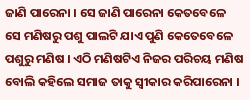ଜାଣି ପାରେନା । ସେ ଜାଣି ପାରେନା କେତବେଳେ ସେ ମଣିଷରୁ ପଶୁ ପାଲଟି ଯାଏ ପୁଣି କେତେବେଳେ ପଶୁରୁ ମଣିଷ । ଏଠି ମଣିଷଟିଏ ନିଜର ପରିଚୟ ମଣିଷ ବୋଲି କହିଲେ ସମାଜ ତାକୁ ସ୍ୱୀକାର କରିପାରେନା ।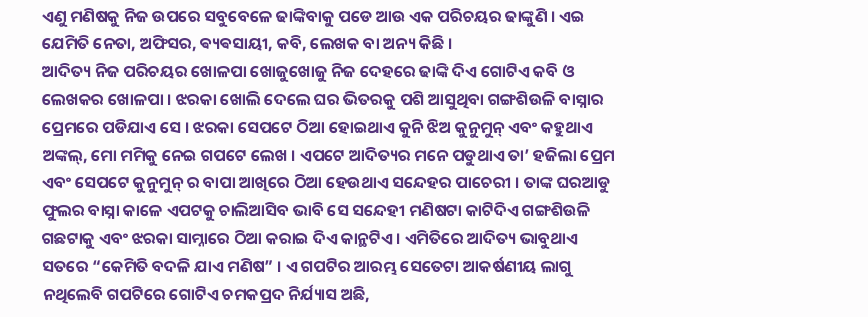ଏଣୁ ମଣିଷକୁ ନିଜ ଉପରେ ସବୁବେଳେ ଢାଙ୍କିବାକୁ ପଡେ ଆଉ ଏକ ପରିଚୟର ଢାଙ୍କୁଣି । ଏଇ ଯେମିତି ନେତା, ଅଫିସର, ଵ୍ୟଵସାୟୀ, କବି, ଲେଖକ ବା ଅନ୍ୟ କିଛି ।
ଆଦିତ୍ୟ ନିଜ ପରିଚୟର ଖୋଳପା ଖୋଜୁଖୋଜୁ ନିଜ ଦେହରେ ଢାଙ୍କି ଦିଏ ଗୋଟିଏ କବି ଓ ଲେଖକର ଖୋଳପା । ଝରକା ଖୋଲି ଦେଲେ ଘର ଭିତରକୁ ପଶି ଆସୁଥିବା ଗଙ୍ଗଶିଉଳି ବାସ୍ନାର ପ୍ରେମରେ ପଡିଯାଏ ସେ । ଝରକା ସେପଟେ ଠିଆ ହୋଇଥାଏ କୁନି ଝିଅ କୁନୁମୁନ୍ ଏବଂ କହୁଥାଏ ଅଙ୍କଲ୍, ମୋ ମମିକୁ ନେଇ ଗପଟେ ଲେଖ । ଏପଟେ ଆଦିତ୍ୟର ମନେ ପଡୁଥାଏ ତା’ ହଜିଲା ପ୍ରେମ ଏବଂ ସେପଟେ କୁନୁମୁନ୍ ର ବାପା ଆଖିରେ ଠିଆ ହେଉଥାଏ ସନ୍ଦେହର ପାଚେରୀ । ତାଙ୍କ ଘରଆଡୁ ଫୁଲର ବାସ୍ନା କାଳେ ଏପଟକୁ ଚାଲିଆସିବ ଭାବି ସେ ସନ୍ଦେହୀ ମଣିଷଟା କାଟିଦିଏ ଗଙ୍ଗଶିଉଳି ଗଛଟାକୁ ଏବଂ ଝରକା ସାମ୍ନାରେ ଠିଆ କରାଇ ଦିଏ କାନ୍ଥଟିଏ । ଏମିତିରେ ଆଦିତ୍ୟ ଭାବୁଥାଏ ସତରେ “କେମିତି ବଦଳି ଯାଏ ମଣିଷ” । ଏ ଗପଟିର ଆରମ୍ଭ ସେତେଟା ଆକର୍ଷଣୀୟ ଲାଗୁ ନଥିଲେବି ଗପଟିରେ ଗୋଟିଏ ଚମକପ୍ରଦ ନିର୍ଯ୍ୟାସ ଅଛି,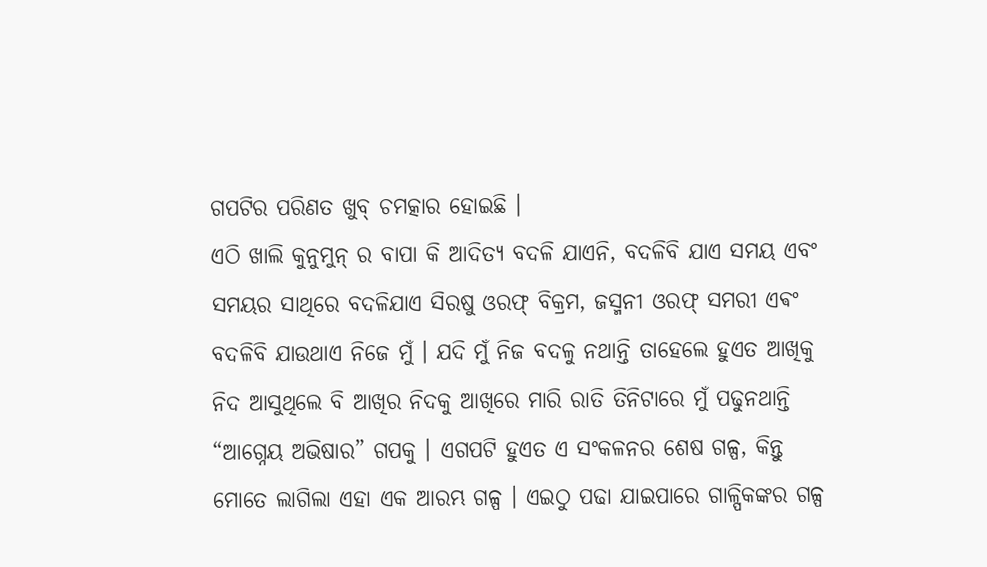ଗପଟିର ପରିଣତ ଖୁବ୍ ଚମତ୍କାର ହୋଇଛି ।
ଏଠି ଖାଲି କୁନୁମୁନ୍ ର ବାପା କି ଆଦିତ୍ୟ ବଦଳି ଯାଏନି, ବଦଳିବି ଯାଏ ସମୟ ଏବଂ ସମୟର ସାଥିରେ ବଦଳିଯାଏ ସିରଷୁ ଓରଫ୍ ବିକ୍ରମ, ଜସ୍ମନୀ ଓରଫ୍ ସମରୀ ଏଵଂ ବଦଳିବି ଯାଉଥାଏ ନିଜେ ମୁଁ । ଯଦି ମୁଁ ନିଜ ବଦଳୁ ନଥାନ୍ତି ତାହେଲେ ହୁଏତ ଆଖିକୁ ନିଦ ଆସୁଥିଲେ ବି ଆଖିର ନିଦକୁ ଆଖିରେ ମାରି ରାତି ତିନିଟାରେ ମୁଁ ପଢୁନଥାନ୍ତି “ଆଗ୍ନେୟ ଅଭିଷାର” ଗପକୁ । ଏଗପଟି ହୁଏତ ଏ ସଂକଳନର ଶେଷ ଗଳ୍ପ, କିନ୍ତୁ ମୋତେ ଲାଗିଲା ଏହା ଏକ ଆରମ୍ଭ ଗଳ୍ପ । ଏଇଠୁ ପଢା ଯାଇପାରେ ଗାଳ୍ପିକଙ୍କର ଗଳ୍ପ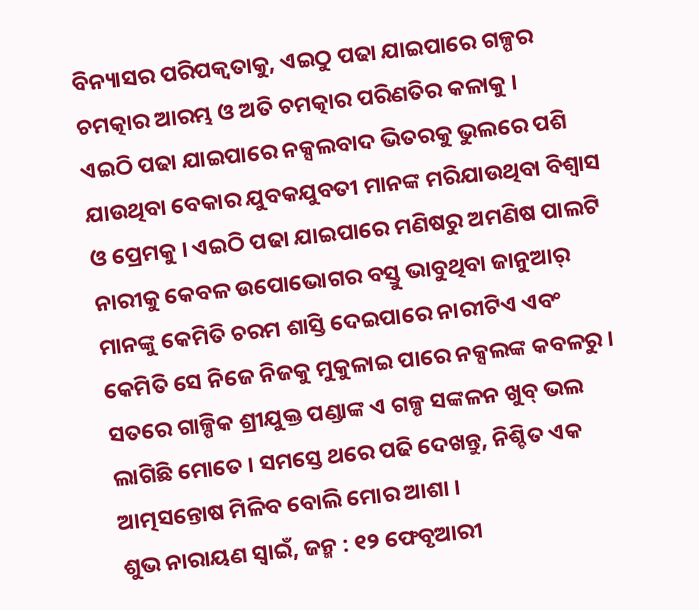ବିନ୍ୟାସର ପରିପକ୍ଵତାକୁ, ଏଇଠୁ ପଢା ଯାଇପାରେ ଗଳ୍ପର ଚମତ୍କାର ଆରମ୍ଭ ଓ ଅତି ଚମତ୍କାର ପରିଣତିର କଳାକୁ ।
ଏଇଠି ପଢା ଯାଇପାରେ ନକ୍ସଲବାଦ ଭିତରକୁ ଭୁଲରେ ପଶି ଯାଉଥିବା ବେକାର ଯୁବକଯୁବତୀ ମାନଙ୍କ ମରିଯାଉଥିବା ବିଶ୍ଵାସ ଓ ପ୍ରେମକୁ । ଏଇଠି ପଢା ଯାଇପାରେ ମଣିଷରୁ ଅମଣିଷ ପାଲଟି ନାରୀକୁ କେବଳ ଉପୋଭୋଗର ବସ୍ତୁ ଭାବୁଥିବା ଜାନୁଆର୍ ମାନଙ୍କୁ କେମିତି ଚରମ ଶାସ୍ତି ଦେଇପାରେ ନାରୀଟିଏ ଏବଂ କେମିତି ସେ ନିଜେ ନିଜକୁ ମୁକୁଳାଇ ପାରେ ନକ୍ସଲଙ୍କ କବଳରୁ ।
ସତରେ ଗାଳ୍ପିକ ଶ୍ରୀଯୁକ୍ତ ପଣ୍ଡାଙ୍କ ଏ ଗଳ୍ପ ସଙ୍କଳନ ଖୁବ୍ ଭଲ ଲାଗିଛି ମୋତେ । ସମସ୍ତେ ଥରେ ପଢି ଦେଖନ୍ତୁ, ନିଶ୍ଚିତ ଏକ ଆତ୍ମସନ୍ତୋଷ ମିଳିବ ବୋଲି ମୋର ଆଶା ।
ଶୁଭ ନାରାୟଣ ସ୍ଵାଇଁ, ଜନ୍ମ : ୧୨ ଫେବୃଆରୀ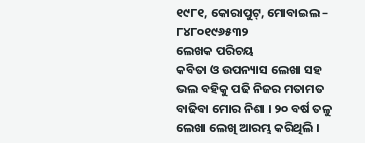୧୯୮୧, କୋରାପୁଟ୍, ମୋବାଇଲ – ୮୪୮୦୧୯୬୫୩୨
ଲେଖକ ପରିଚୟ
କବିତା ଓ ଉପନ୍ୟାସ ଲେଖା ସହ ଭଲ ବହିକୁ ପଢି ନିଜର ମତାମତ ବାଢିବା ମୋର ନିଶା । ୨୦ ବର୍ଷ ତଳୁ ଲେଖା ଲେଖି ଆରମ୍ଭ କରିଥିଲି ।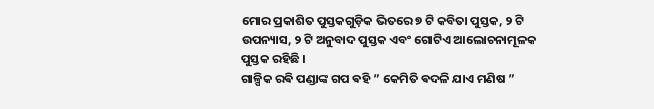ମୋର ପ୍ରକାଶିତ ପୁସ୍ତକଗୁଡ଼ିକ ଭିତରେ ୭ ଟି କବିତା ପୁସ୍ତକ, ୨ ଟି ଉପନ୍ୟାସ, ୨ ଟି ଅନୁବାଦ ପୁସ୍ତକ ଏବଂ ଗୋଟିଏ ଆଲୋଚନାମୂଳକ ପୁସ୍ତକ ରହିଛି ।
ଗାଳ୍ପିକ ରଵି ପଣ୍ଡାଙ୍କ ଗପ ଵହି ” କେମିତି ଵଦଳି ଯାଏ ମଣିଷ ”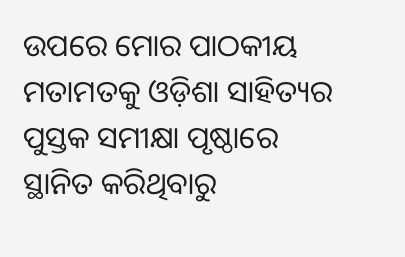ଉପରେ ମୋର ପାଠକୀୟ ମତାମତକୁ ଓଡ଼ିଶା ସାହିତ୍ୟର ପୁସ୍ତକ ସମୀକ୍ଷା ପୃଷ୍ଠାରେ ସ୍ଥାନିତ କରିଥିବାରୁ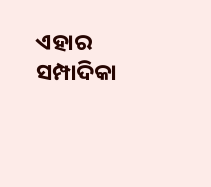ଏହାର ସମ୍ପାଦିକା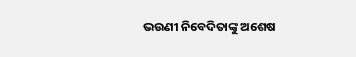ଭଉଣୀ ନିବେଦିତାଙ୍କୁ ଅଶେଷ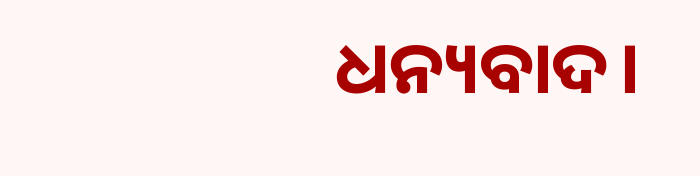ଧନ୍ୟବାଦ।